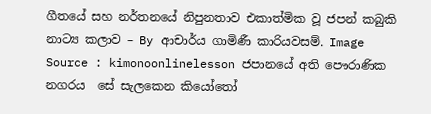ගීතයේ සහ නර්තනයේ නිපුනතාව එකාත්මික වූ ජපන් කබුකි නාට්‍ය කලාව – By ආචාර්ය ගාමිණී කාරියවසම්. Image Source : kimonoonlinelesson ජපානයේ අති පෞරාණික නගරය  සේ සැලකෙන කියෝතෝ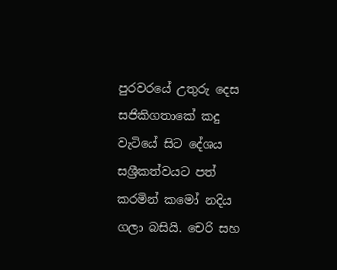පුරවරයේ උතුරු දෙස සජිකිගතාකේ කදු වැටියේ සිට දේශය සශ්‍රීකත්වයට පත් කරමින් කමෝ නදිය ගලා බසියි. චෙරි සහ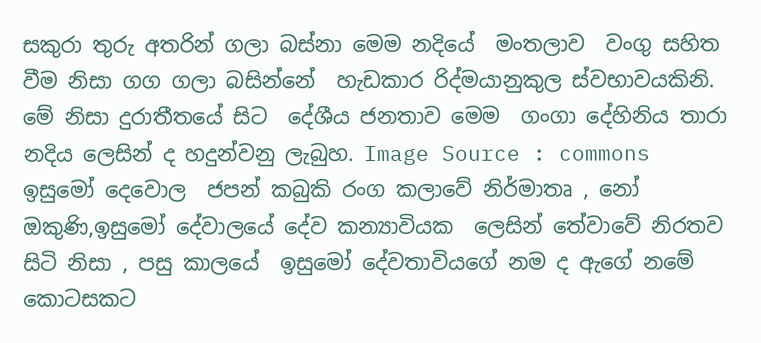සකුරා තුරු අතරින් ගලා බස්නා මෙම නදියේ  මංතලාව  වංගු සහිත වීම නිසා ගග ගලා බසින්නේ  හැඩකාර රිද්මයානුකුල ස්වභාවයකිනි. මේ නිසා දුරාතීතයේ සිට  දේශීය ජනතාව මෙම  ගංගා දේහිනිය තාරා නදිය ලෙසින් ද හදුන්වනු ලැබුහ. Image Source : commons ඉසුමෝ දෙවොල  ජපන් කබුකි රංග කලාවේ නිර්මාතෘ , නෝ ඔකුණි,ඉසුමෝ දේවාලයේ දේව කන්‍යාවියක  ලෙසින් තේවාවේ නිරතව සිටි නිසා , පසු කාලයේ  ඉසුමෝ දේවතාවියගේ නම ද ඇගේ නමේ කොටසකට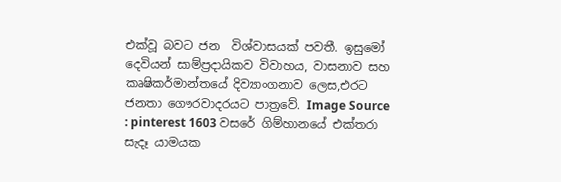එක්වූ බවට ජන  විශ්වාසයක් පවතී. ඉසුමෝ දෙවියන් සාම්ප්‍රදායිකව විවාහය, වාසනාව සහ කෘෂිකර්මාන්තයේ දිව්‍යාංගනාව ලෙස,එරට ජනතා ගෞරවාදරයට පාත්‍රවේ. Image Source : pinterest 1603 වසරේ ගිම්හානයේ එක්තරා සැදෑ යාමයක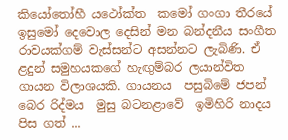කියෝතෝහී යථෝක්ත  කමෝ ගංගා තීරයේ ඉසුමෝ දෙවොල දෙසින් මන බන්දනීය සංගීත රාවයක්ගම් වැස්සන්ට අසන්නට ලැබිණි. ඒ ළදුන් සමුහයකගේ හැඟුම්බර ලයාන්විත  ගායන විලාශයකි. ගායනය  පසුබිමේ ජපන් බෙර රිද්මය  මුසු බටනළාවේ  ඉමිහිරි නාදය පිස ගත් ...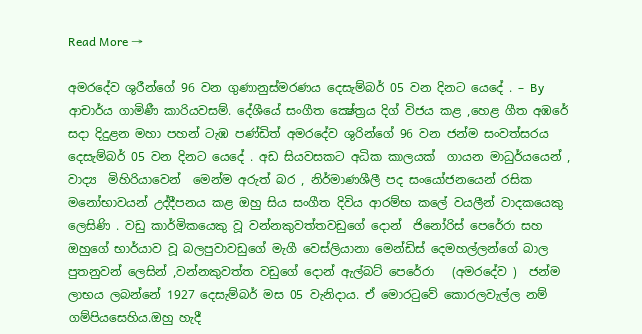Read More →

අමරදේව ශුරීන්ගේ 96 වන ගුණානුස්මරණය දෙසැම්බර් 05 වන දිනට යෙදේ . – By ආචාර්ය ගාමිණී කාරියවසම්. දේශීයේ සංගීත ක්‍ෂේත්‍රය දිග් විජය කළ ,හෙළ ගීත අඹරේ සදා දිදුළන මහා පහන් ටැඹ පණ්ඩිත් අමරදේව ශුරින්ගේ 96 වන ජන්ම සංවත්සරය දෙසැම්බර් 05 වන දිනට යෙදේ . අඩ සියවසකට අධික කාලයක්  ගායන මාධුර්යයෙන් , වාද්‍ය  මිහිරියාවෙන්  මෙන්ම අරුත් බර , නිර්මාණශීලී පද සංයෝජනයෙන් රසික මනෝභාවයන් උද්දීපනය කළ ඔහු සිය සංගීත දිවිය ආරම්භ කලේ වයලීන් වාදකයෙකු ලෙසිණි . වඩු කාර්මිකයෙකු වූ වන්නකුවත්තවඩුගේ දොන්  ජිනෝරිස් පෙරේරා සහ ඔහුගේ භාර්යාව වූ බලපුවාවඩුගේ මැගී වෙස්ලියානා මෙන්ඩිස් දෙමහල්ලන්ගේ බාල පුතනුවන් ලෙසින් ,වන්නකුවත්ත වඩුගේ දොන් ඇල්බට් පෙරේරා   (අමරදේව )  ජන්ම ලාභය ලබන්නේ 1927 දෙසැම්බර් මස 05 වැනිදාය. ඒ මොරටුවේ කොරලවැල්ල නම්  ගම්පියසෙහිය.ඔහු හැදී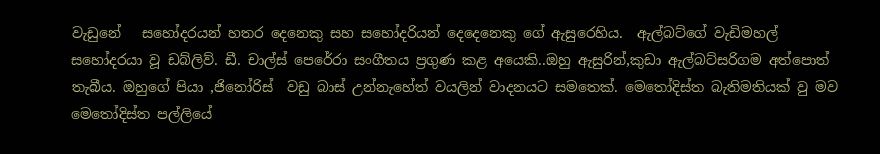වැඩුනේ   සහෝදරයන් හතර දෙනෙකු සහ සහෝදරියන් දෙදෙනෙකු ගේ ඇසුරෙහිය.  ඇල්බට්ගේ වැඩිමහල් සහෝදරයා වූ ඩබ්ලිව්. ඩී. චාල්ස් පෙරේරා සංගීතය ප්‍රගුණ කළ අයෙකි..ඔහු ඇසුරින්,කුඩා ඇල්බට්සරිගම අත්පොත් තැබීය. ඔහුගේ පියා ,ජිනෝරිස්  වඩු බාස් උන්නැහේත් වයලින් වාදනයට සමතෙක්. මෙතෝදිස්ත බැතිමතියක් වු මව  මෙතෝදිස්ත පල්ලියේ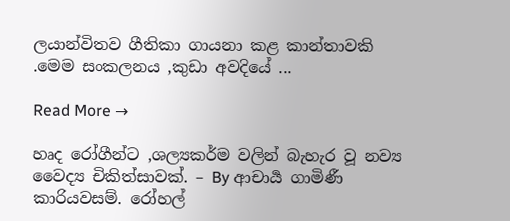ලයාන්විතව ගීතිකා ගායනා කළ කාන්තාවකි .මෙම සංකලනය ,කුඩා අවදියේ ...

Read More →

හෘද රෝගීන්ට ,ශල්‍යකර්ම වලින් බැහැර වූ නව්‍ය වෛද්‍ය චිකිත්සාවක්. – By ආචාර්‍ය ගාමිණී කාරියවසම්. රෝහල්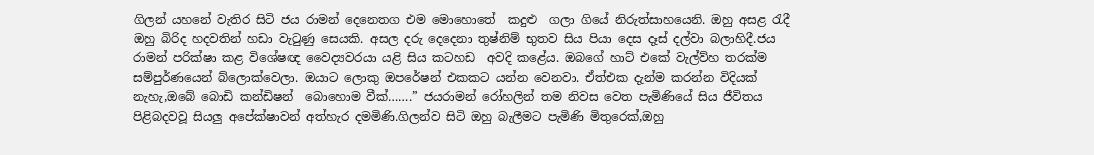ගිලන් යහනේ වැතිර සිටි ජය රාමන් දෙනෙතග එම මොහොතේ  කදුළු  ගලා ගියේ නිරුත්සාහයෙනි. ඔහු අසළ රැදී ඔහු බිරිද හදවතින් හඩා වැටුණු සෙයකි. අසල දරු දෙදෙනා තුෂ්නිම් භුතව සිය පියා දෙස දෑස් දල්වා බලාහිදී.ජය රාමන් පරික්ෂා කළ විශේෂඥ වෛද්‍යවරයා යළි සිය කටහඩ  අවදි කළේය. ඔබගේ හාට් එකේ වැල්ව්හ තරක්ම සම්පුර්ණයෙන් බ්ලොක්වෙලා. ඔයාට ලොකු ඔපරේෂන් එකකට යන්න වෙනවා. ඒත්එක දැන්ම කරන්න විදියක් නැහැ,ඔබේ බොඩි කන්ඩිෂන්  බොහොම වීක්…….” ජයරාමන් රෝහලින් තම නිවස වෙත පැමිණියේ සිය ජීවිතය පිළිබදවවූ සියලු අපේක්ෂාවන් අත්හැර දමමිණි.ගිලන්ව සිටි ඔහු බැලීමට පැමිණි මිතුරෙක්,ඔහු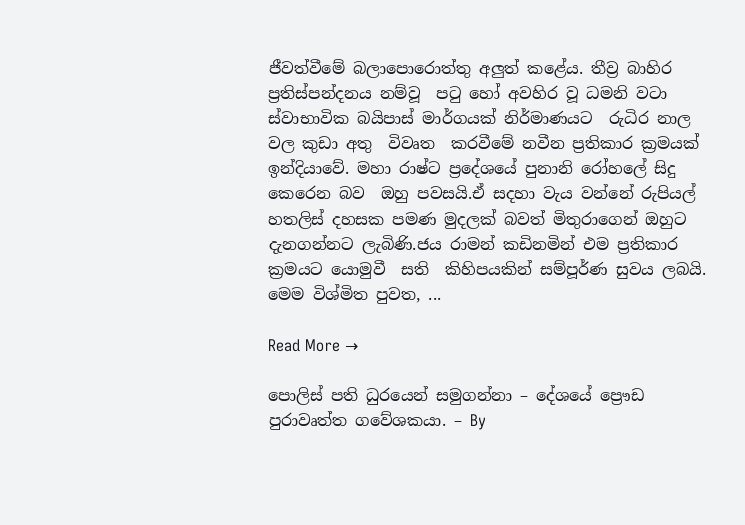ජීවත්වීමේ බලාපොරොත්තු අලුත් කළේය. තීව්‍ර බාහිර ප්‍රතිස්පන්දනය නම්වූ  පටු හෝ අවහිර වූ ධමනි වටා ස්වාභාවික බයිපාස් මාර්ගයක් නිර්මාණයට  රුධිර නාල වල කුඩා අතු  විවෘත  කරවීමේ නවීන ප්‍රතිකාර ක්‍රමයක් ඉන්දියාවේ. මහා රාෂ්ට ප්‍රදේශයේ පුනානි රෝහලේ සිදු කෙරෙන බව  ඔහු පවසයි.ඒ සදහා වැය වන්නේ රුපියල්  හතලිස් දහසක පමණ මුදලක් බවත් මිතුරාගෙන් ඔහුට දැනගන්නට ලැබිණි.ජය රාමන් කඩිනමින් එම ප්‍රතිකාර ක්‍රමයට යොමුවී  සති  කිහිපයකින් සම්පූර්ණ සුවය ලබයි. මෙම විශ්මිත පුවත, ...

Read More →

පොලිස් පති ධුරයෙන් සමුගන්නා – දේශයේ ප්‍රෞඩ පුරාවෘත්ත ගවේශකයා. – By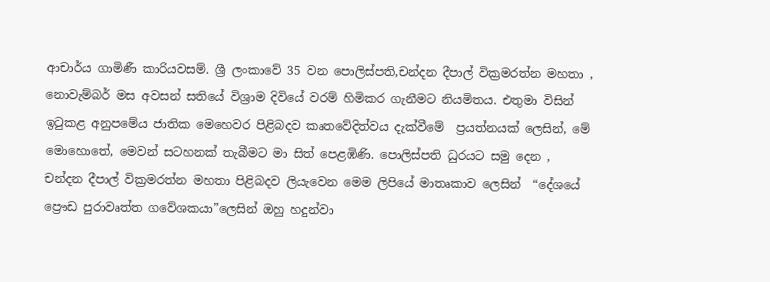ආචාර්ය ගාමිණී කාරියවසම්. ශ්‍රී ලංකාවේ 35 වන පොලිස්පති,චන්දන දීපාල් වික්‍රමරත්න මහතා , නොවැම්බර් මස අවසන් සතියේ විශ්‍රාම දිවියේ වරම් හිමිකර ගැනීමට නියමිතය. එතුමා විසින්  ඉටුකළ අනුපමේය ජාතික මෙහෙවර පිළිබදව කෘතවේදිත්වය දැක්වීමේ  ප්‍රයත්නයක් ලෙසින්, මේ මොහොතේ, මෙවන් සටහනක් තැබීමට මා සිත් පෙළඹිණි. පොලිස්පති ධුරයට සමු දෙන , චන්දන දීපාල් වික්‍රමරත්න මහතා පිළිබදව ලියැවෙන මෙම ලිපියේ මාතෘකාව ලෙසින්  “දේශයේ ප්‍රෞඩ පුරාවෘත්ත ගවේශකයා”ලෙසින් ඔහු හදුන්වා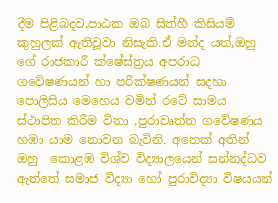දීම පිළිබදව,පාඨක ඔබ සිත්හී කිසියම් කුහුලක් ඇතිවූවා නිසැකි.ඒ මන්ද යත්,ඔහු ගේ රාජකාරී ක්ෂේස්ත්‍රය අපරාධ ගවේෂණයන් හා පරීක්ෂණයන් සදහා පොලිසිය මෙහෙය වමින් රටේ සාමය ස්ථාපිත කිරීම විනා ,පුරාවෘත්ත ගවේෂණය හඹා යාම නොවන බැවිනි. අනෙක් අතින් ඔහු  කොළඹ විශ්ව විද්‍යාලයෙන් සන්නද්ධව  ඇත්තේ සමාජ විද්‍යා හෝ පුරාවිද්‍යා විෂයයන්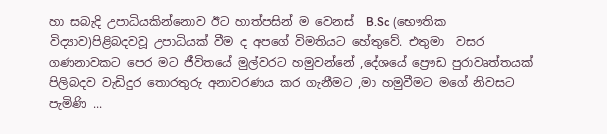හා සබැදි උපාධියකින්නොව ඊට හාත්පසින් ම වෙනස්  B.Sc (භෞතික විද්‍යාව)පිළිබදවවූ උපාධියක් වීම ද අපගේ විමතියට හේතුවේ. එතුමා  වසර ගණනාවකට පෙර මට ජීවිතයේ මුල්වරට හමුවන්නේ ,දේශයේ ප්‍රෞඩ පුරාවෘත්තයක් පිලිබදව වැඩිදුර තොරතුරු අනාවරණය කර ගැනීමට ,මා හමුවීමට මගේ නිවසට පැමිණි ...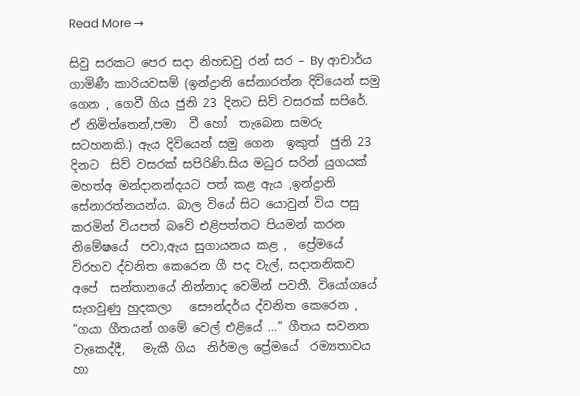Read More →

සිවු සරකට පෙර සදා නිහඩවු රන් සර – By ආචාර්ය ගාමිණී කාරියවසම් (ඉන්ද්‍රානි සේනාරත්න දිවියෙන් සමු ගෙන , ගෙවී ගිය ජුනි 23 දිනට සිව් වසරක් සපිරේ. ඒ නිමිත්තෙන්,පමා  වී හෝ  තැබෙන සමරු සටහනකි.) ඇය දිවියෙන් සමු ගෙන  ඉකුත්  ජුනි 23 දිනට  සිව් වසරක් සපිරිණි.සිය මධුර සරින් යුගයක් මහත්අ මන්දානන්දයට පත් කළ ඇය ,ඉන්ද්‍රානි සේනාරත්නයන්ය. බාල වියේ සිට යොවුන් විය පසු කරමින් වියපත් බවේ එළිපත්තට පියමන් කරන නිමේෂයේ  පවා,ඇය සුගායනය කළ ,  ප්‍රේමයේ විරහව ද්වනිත කෙරෙන ගී පද වැල්, සදාතනිකව අපේ  සන්තානයේ නින්නාද වෙමින් පවතී. වියෝගයේ  සැගවුණු හුදකලා   සෞන්දර්ය ද්වනිත කෙරෙන , “ගයා ගීතයන් ගමේ වෙල් එළියේ …” ගීතය සවනත වැකෙද්දී,   මැකී ගිය  නිර්මල ප්‍රේමයේ  රම්‍යතාවය හා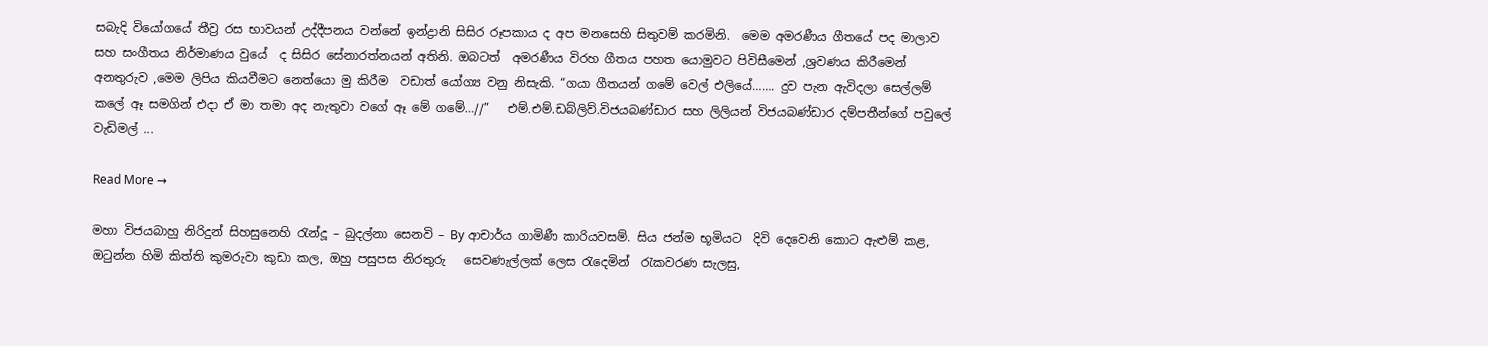සබැදි වියෝගයේ තීව්‍ර රස භාවයන් උද්දීපනය වන්නේ ඉන්ද්‍රානි සිසිර රූපකාය ද අප මනසෙහි සිතුවම් කරමිනි.  මෙම අමරණීය ගීතයේ පද මාලාව සහ සංගීතය නිර්මාණය වුයේ  ද සිසිර සේනාරත්නයන් අතිනි. ඔබටත්  අමරණීය විරහ ගීතය පහත යොමුවට පිවිසීමෙන් ,ශ්‍රවණය කිරීමෙන් අනතුරුව ,මෙම ලිපිය කියවීමට නෙත්යො මු කිරීම  වඩාත් යෝග්‍ය වනු නිසැකි. “ගයා ගීතයන් ගමේ වෙල් එලියේ……. දුව පැන ඇවිදලා සෙල්ලම් කලේ ඈ සමගින් එදා ඒ මා තමා අද නැතුවා ‍වගේ ඈ මේ ගමේ…//”   එම්.එම්.ඩබ්ලිව්.විජයබණ්ඩාර සහ ලිලියන් විජයබණ්ඩාර දම්පතීන්ගේ පවුලේ වැඩිමල් ...

Read More →

මහා විජයබාහු නිරිදුන් සිහසුනෙහි රැන්දූ – බුදල්නා සෙනවි – By ආචාර්ය ගාමිණී කාරියවසම්. සිය ජන්ම භූමියට  දිවි දෙවෙනි කොට ඇළුම් කළ, ඔටුන්න හිමි කිත්ති කුමරුවා කුඩා කල, ඔහු පසුපස නිරතුරු   සෙවණැල්ලක් ලෙස රැදෙමින්  රැකවරණ සැලසු,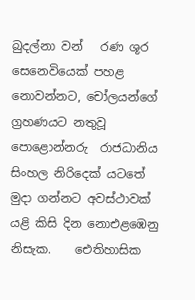බුදල්නා වන්   රණ ශූර සෙනෙවියෙක් පහළ නොවන්නට, චෝලයන්ගේ ග්‍රහණයට නතුවූ  පොළොන්නරු  රාජධානිය  සිංහල නිරිදෙක් යටතේ  මුදා ගන්නට අවස්ථාවක් යළි කිසි දින නොඑළඹෙනු නිසැක.    ඓතිහාසික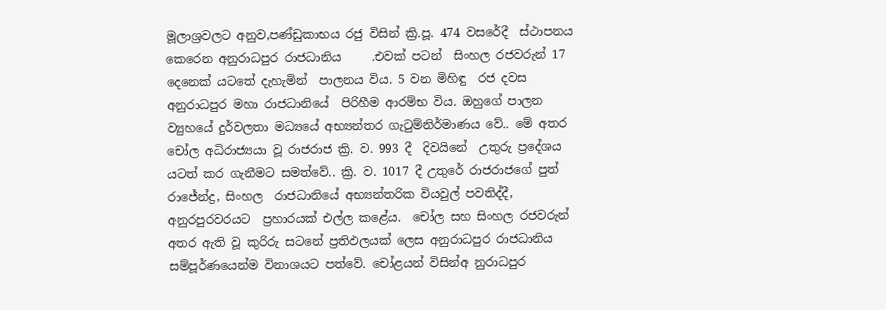මූලාශ්‍රවලට අනුව,පණ්ඩුකාභය රජු විසින් ක්‍රි.පූ. 474 වසරේදී  ස්ථාපනය කෙරෙන අනුරාධපුර රාජධානිය     .එවක් පටන්  සිංහල රජවරුන් 17 දෙනෙක් යටතේ දැහැමින්  පාලනය විය. 5 වන මිහිඳු  රජ දවස අනුරාධපුර මහා රාජධානියේ  පිරිහීම ආරම්භ විය. ඔහුගේ පාලන ව්‍යුහයේ දුර්වලතා මධ්‍යයේ අභ්‍යන්තර ගැටුම්නිර්මාණය වේ.. මේ අතර චෝල අධිරාජ්‍යයා වූ රාජරාජ ක්‍රි. ව. 993 දී  දිවයිනේ  උතුරු ප්‍රදේශය යටත් කර ගැනීමට සමත්වේ.. ක්‍රි. ව. 1017 දී උතුරේ රාජරාජගේ පුත් රාජේන්ද්‍ර, සිංහල  රාජධානියේ අභ්‍යන්තරික වියවුල් පවතිද්දී, අනුරපුරවරයට  ප්‍රහාරයක් එල්ල කළේය.  චෝල සහ සිංහල රජවරුන් අතර ඇති වූ කුරිරු සටනේ ප්‍රතිඵලයක් ලෙස අනුරාධපුර රාජධානිය සම්පූර්ණයෙන්ම විනාශයට පත්වේ. චෝළයන් විසින්අ නුරාධපුර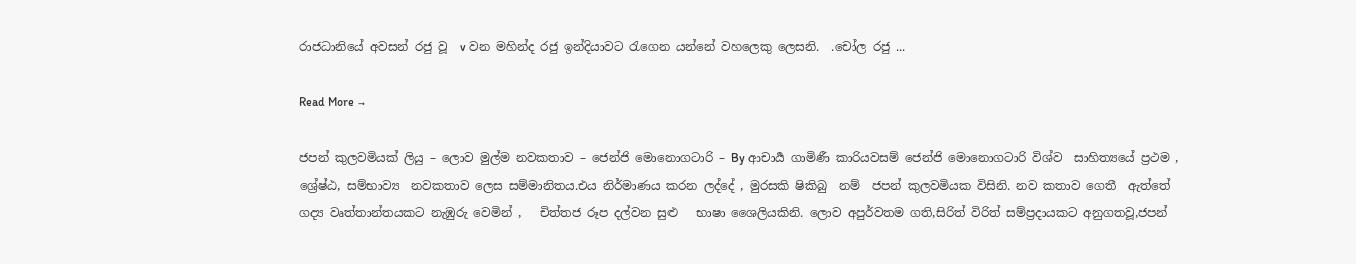රාජධානියේ අවසන් රජු වූ  v වන මහින්ද රජු ඉන්දියාවට රැගෙන යන්නේ වහලෙකු ලෙසනි.  .චෝල රජු ...

Read More →

ජපන් කුලවමියක් ලියු – ලොව මුල්ම නවකතාව – ජෙන්ජි මොනොගටාරි – By ආචාර්‍ය ගාමිණී කාරියවසම් ජෙන්ජි මොනොගටාරි විශ්ව  සාහිත්‍යයේ ප්‍රථම , ශ්‍රේෂ්ඨ, සම්භාව්‍ය  නවකතාව ලෙස සම්මානිතය.එය නිර්මාණය කරන ලද්දේ , මුරසකි ෂිකිබු  නම්  ජපන් කුලවමියක විසිනි. නව කතාව ගෙතී  ඇත්තේ  ගද්‍ය වෘත්තාන්තයකට නැඹුරු වෙමින් ,   චිත්තජ රූප දල්වන සුළු   භාෂා ශෛලියකිනි. ලොව අපුර්වතම ගති,සිරිත් විරිත් සම්ප්‍රදායකට අනුගතවූ,ජපන්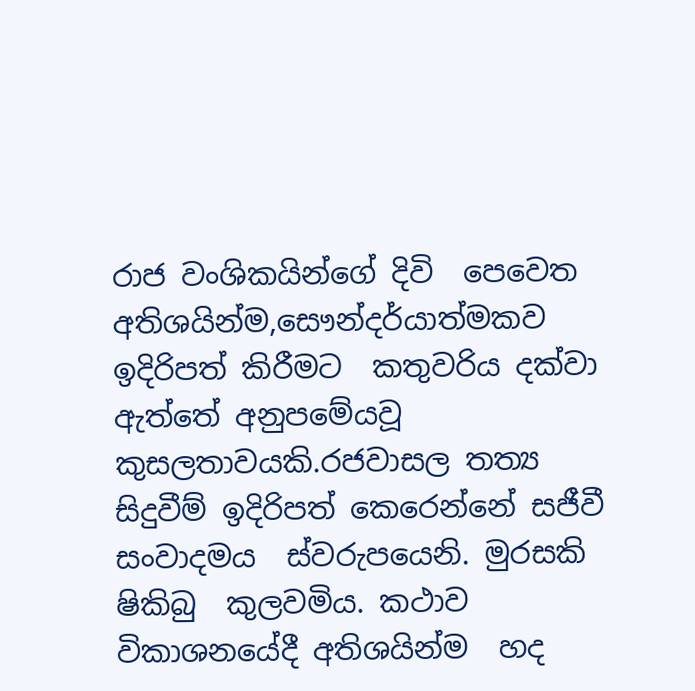රාජ වංශිකයින්ගේ දිවි  පෙවෙත අතිශයින්ම,සෞන්දර්යාත්මකව  ඉදිරිපත් කිරීමට  කතුවරිය දක්වා ඇත්තේ අනුපමේයවූ  කුසලතාවයකි.රජවාසල තත්‍ය සිදුවීම් ඉදිරිපත් කෙරෙන්නේ සජීවී   සංවාදමය  ස්වරුපයෙනි. මුරසකි ෂිකිබු  කුලවමිය. කථාව  විකාශනයේදී අතිශයින්ම  හද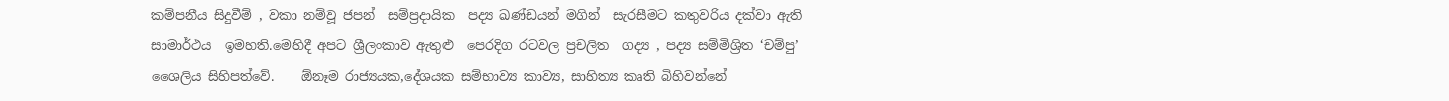කම්පනීය සිදුවීම් , වකා නම්වූ ජපන්  සම්ප්‍රදායික  පද්‍ය ඛණ්ඩයන් මගින්  සැරසීමට කතුවරිය දක්වා ඇති සාමාර්ථය  ඉමහති.මෙහිදී අපට ශ්‍රීලංකාව ඇතුළු  පෙරදිග රටවල ප්‍රචලිත  ගද්‍ය , පද්‍ය සම්මිශ්‍රිත ‘චම්පු’ ශෛලිය සිහිපත්වේ.    ඕනෑම රාජ්‍යයක,දේශයක සම්භාව්‍ය කාව්‍ය, සාහිත්‍ය කෘති බිහිවන්නේ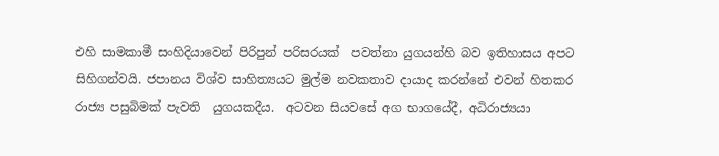එහි සාමකාමී සංහිදියාවෙන් පිරිපුන් පරිසරයක්  පවත්නා යුගයන්හි බව ඉතිහාසය අපට සිහිගන්වයි. ජපානය විශ්ව සාහිත්‍යයට මුල්ම නවකතාව දායාද කරන්නේ එවන් හිතකර  රාජ්‍ය පසුබිමක් පැවති  යුගයකදීය.  අටවන සියවසේ අග භාගයේදී, අධිරාජ්‍යයා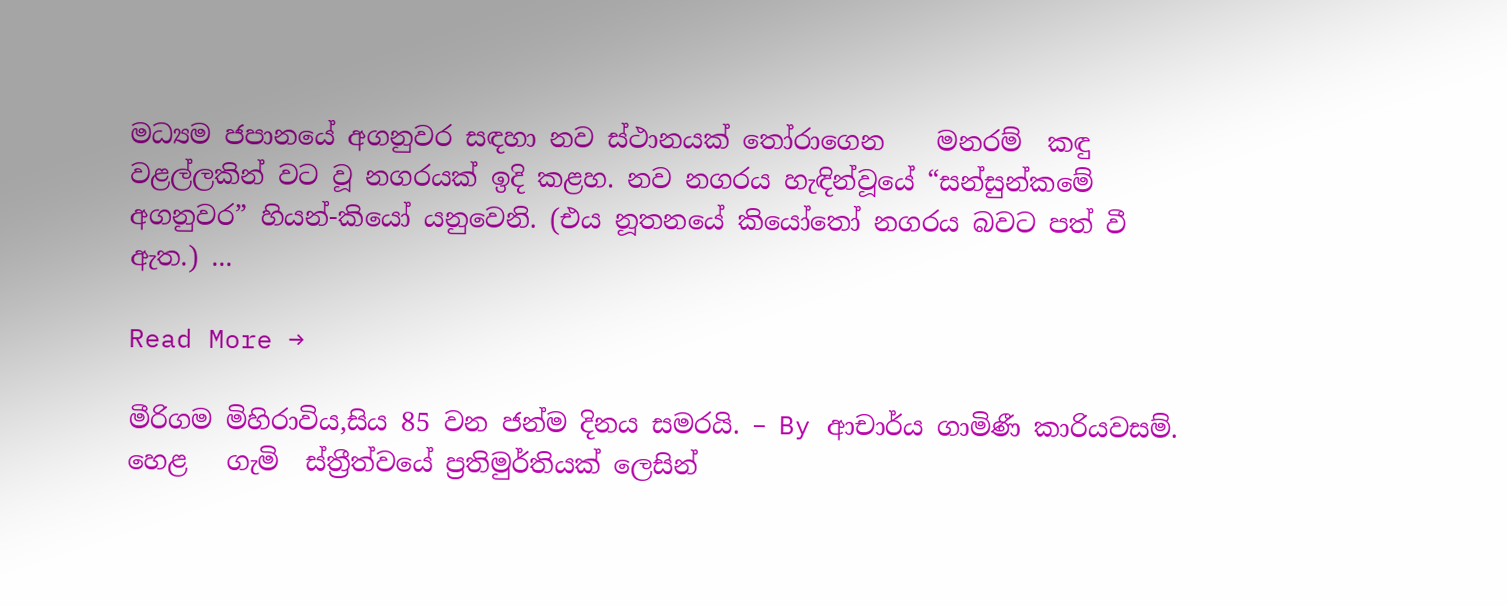මධ්‍යම ජපානයේ අගනුවර සඳහා නව ස්ථානයක් තෝරාගෙන    මනරම්  කඳු වළල්ලකින් වට වූ නගරයක් ඉදි කළහ. නව නගරය හැඳින්වූයේ “සන්සුන්කමේ අගනුවර” හියන්-කියෝ යනුවෙනි. (එය නූතනයේ කියෝතෝ නගරය බවට පත් වී ඇත.) ...

Read More →

මීරිගම මිහිරාවිය,සිය 85 වන ජන්ම දිනය සමරයි. – By ආචාර්ය ගාමිණී කාරියවසම්. හෙළ   ගැමි  ස්ත්‍රීත්වයේ ප්‍රතිමුර්තියක් ලෙසින්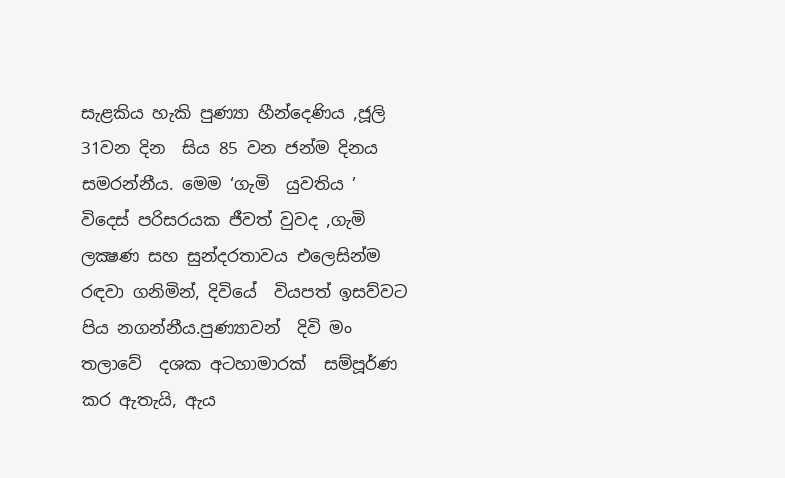සැළකිය හැකි පුණ්‍යා හීන්දෙණිය ,ජූලි 31වන දින  සිය 85 වන ජන්ම දිනය සමරන්නීය. මෙම ‘ගැමි  යුවතිය ’ විදෙස් පරිසරයක ජීවත් වුවද ,ගැමි ලක්‍ෂණ සහ සුන්දරතාවය එලෙසින්ම රඳවා ගනිමින්, දිවියේ  වියපත් ඉසව්වට පිය නගන්නීය.පුණ්‍යාවන්  දිවි මං තලාවේ  දශක අටහාමාරක්  සම්පූර්ණ කර ඇතැයි, ඇය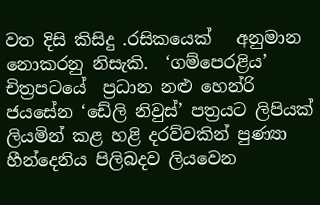වත දිසි කිසිදු .රසිකයෙක්   අනුමාන නොකරනු නිසැකි.  ‘ගම්පෙරළිය’ චිත්‍රපටයේ  ප්‍රධාන නළු හෙන්රි ජයසේන ‘ඩේලි නිවුස්’ පත්‍රයට ලිපියක්  ලියමින් කළ හළි දරව්වකින් පුණ්‍යා හීන්දෙනිය පිලිබදව ලියවෙන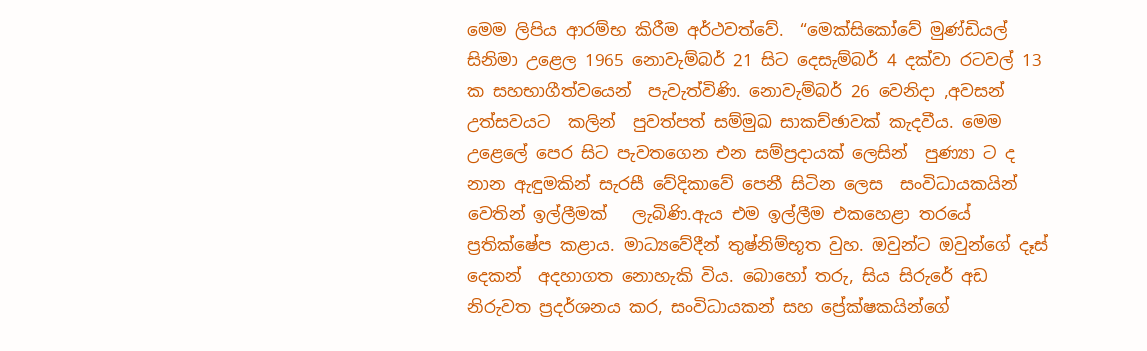මෙම ලිපිය ආරම්භ කිරීම අර්ථවත්වේ.  “මෙක්සිකෝවේ මුණ්ඩියල්  සිනිමා උළෙල 1965 නොවැම්බර් 21 සිට දෙසැම්බර් 4 දක්වා රටවල් 13 ක සහභාගීත්වයෙන්  පැවැත්විණි. නොවැම්බර් 26 වෙනිදා ,අවසන් උත්සවයට  කලින්  පුවත්පත් සම්මුඛ සාකච්ඡාවක් කැදවීය. මෙම උළෙලේ පෙර සිට පැවතගෙන එන සම්ප්‍රදායක් ලෙසින්  පුණ්‍යා ට ද  නාන ඇඳුමකින් සැරසී වේදිකාවේ පෙනී සිටින ලෙස  සංවිධායකයින් වෙතින් ඉල්ලීමක්   ලැබිණි.ඇය එම ඉල්ලීම එකහෙළා තරයේ  ප්‍රතික්ෂේප කළාය. මාධ්‍යවේදීන් තුෂ්නිම්භූත වුහ. ඔවුන්ට ඔවුන්ගේ දෑස් දෙකන්  අදහාගත නොහැකි විය. බොහෝ තරු, සිය සිරුරේ අඩ  නිරුවත ප්‍රදර්ශනය කර, සංවිධායකන් සහ ප්‍රේක්ෂකයින්ගේ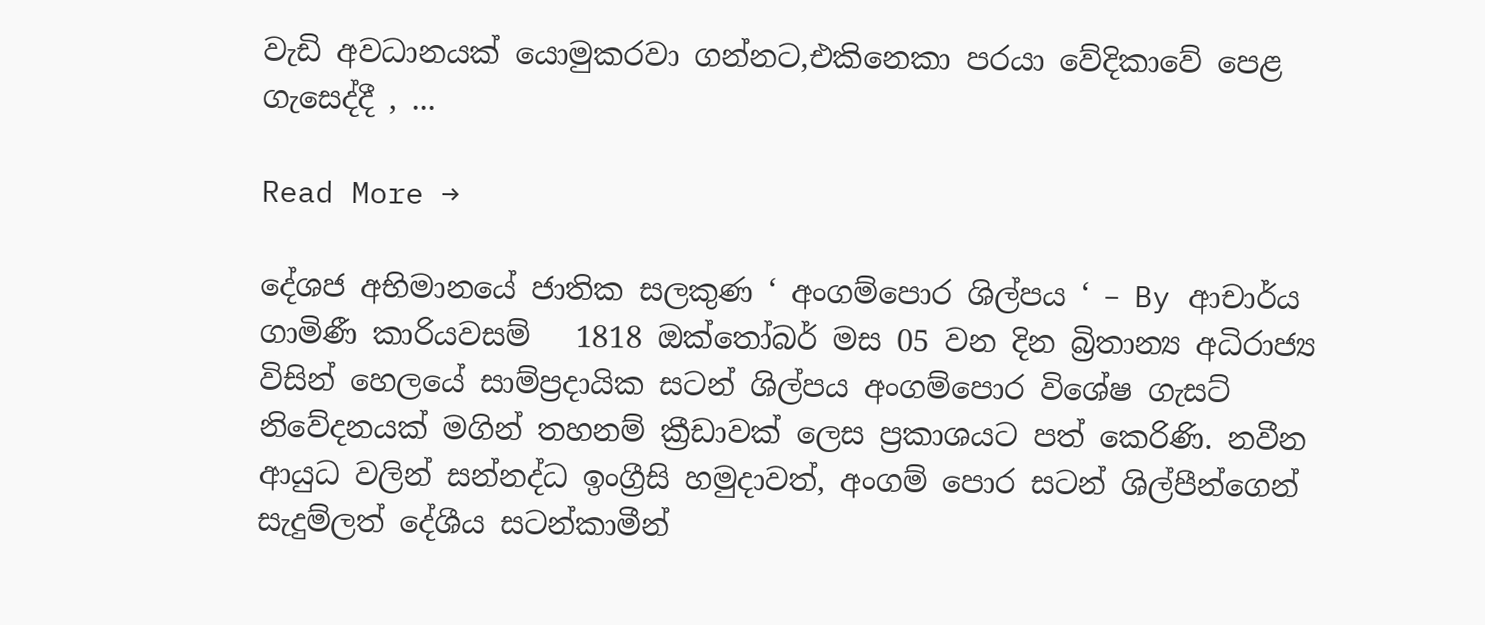වැඩි අවධානයක් යොමුකරවා ගන්නට,එකිනෙකා පරයා වේදිකාවේ පෙළ ගැසෙද්දී , ...

Read More →

දේශජ අභිමානයේ ජාතික සලකුණ ‘ අංගම්පොර ශිල්පය ‘ – By ආචාර්ය ගාමිණී කාරියවසම්   1818 ඔක්තෝබර් මස 05 වන දින බ්‍රිතාන්‍ය අධිරාජ්‍ය විසින් හෙලයේ සාම්ප්‍රදායික සටන් ශිල්පය අංගම්පොර විශේෂ ගැසට් නිවේදනයක් මගින් තහනම් ක්‍රීඩාවක් ලෙස ප්‍රකාශයට පත් කෙරිණි. නවීන ආයුධ වලින් සන්නද්ධ ඉංග්‍රීසි හමුදාවත්, අංගම් පොර සටන් ශිල්පීන්ගෙන් සැදුම්ලත් දේශීය සටන්කාමීන්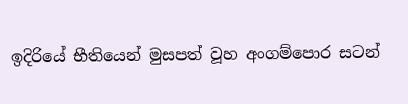ඉදිරියේ භීතියෙන් මුසපත් වූහ අංගම්පොර සටන්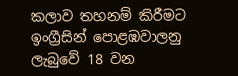කලාව තහනම් කිරීමට ඉංග්‍රීසින් පොළඹවාලනු ලැබුවේ 18 වන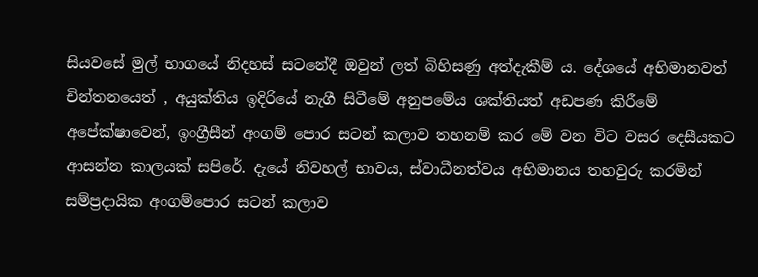සියවසේ මුල් භාගයේ නිදහස් සටනේදී ඔවුන් ලත් බිහිසණු අත්දැකීම් ය. දේශයේ අභිමානවත් චින්තනයෙත් , අයුක්තිය ඉදිරියේ නැගී සිටීමේ අනුපමේය ශක්තියත් අඩපණ කිරීමේ අපේක්ෂාවෙන්, ඉංග්‍රීසීන් අංගම් පොර සටන් කලාව තහනම් කර මේ වන විට වසර දෙසීයකට ආසන්න කාලයක් සපිරේ. දැයේ නිවහල් භාවය, ස්වාධීනත්වය අභිමානය තහවුරු කරමින් සම්ප්‍රදායික අංගම්පොර සටන් කලාව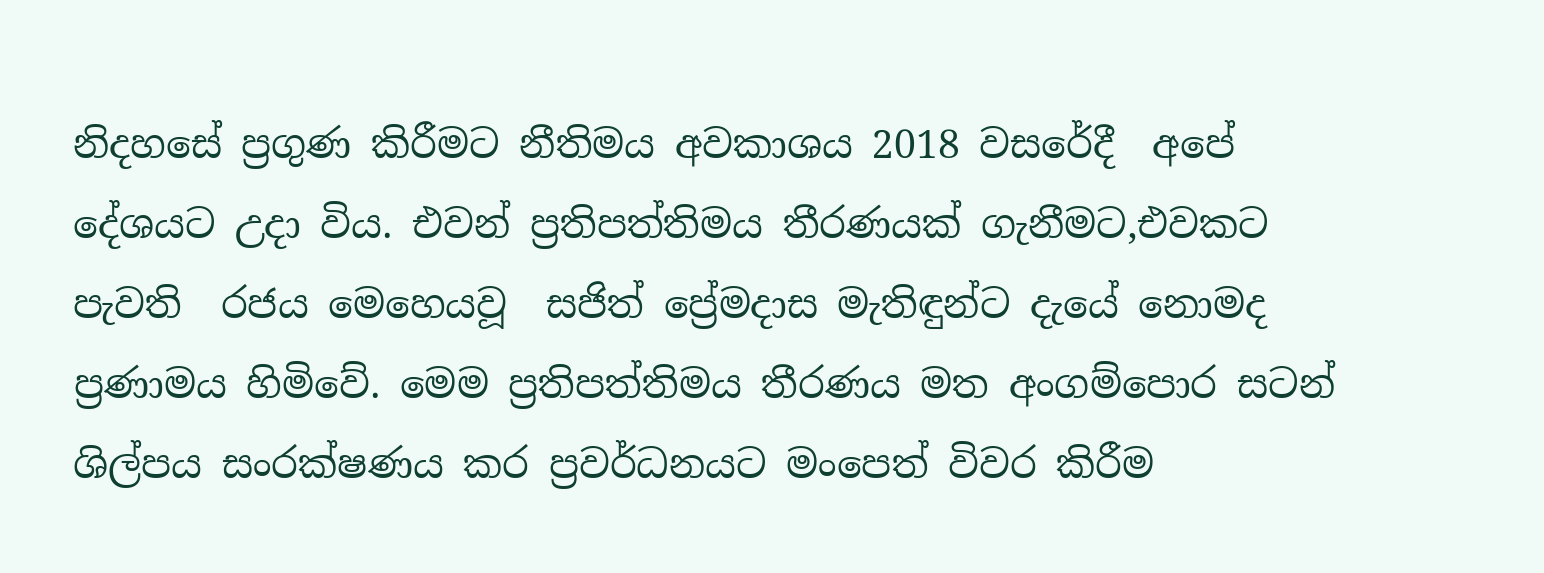නිදහසේ ප්‍රගුණ කිරීමට නීතිමය අවකාශය 2018 වසරේදී  අපේ දේශයට උදා විය. එවන් ප්‍රතිපත්තිමය තීරණයක් ගැනීමට,එවකට පැවති  රජය මෙහෙයවූ  සජිත් ප්‍රේමදාස මැතිඳුන්ට දැයේ නොමද ප්‍රණාමය හිමිවේ. මෙම ප්‍රතිපත්තිමය තීරණය මත අංගම්පොර සටන් ශිල්පය සංරක්ෂණය කර ප්‍රවර්ධනයට මංපෙත් විවර කිරීම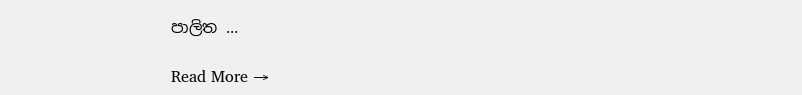පාලිත ...

Read More →